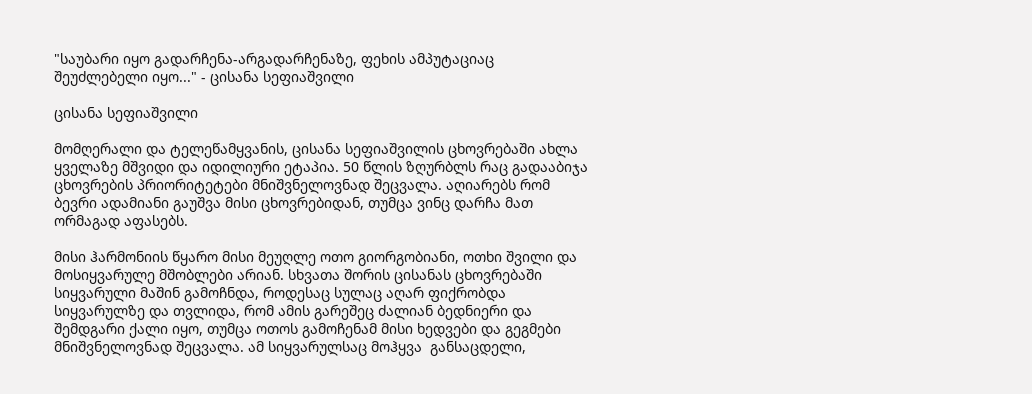"საუბარი იყო გადარჩენა-არგადარჩენაზე, ფეხის ამპუტაციაც შეუძლებელი იყო..." - ცისანა სეფიაშვილი

ცისანა სეფიაშვილი

მომღერალი და ტელეწამყვანის, ცისანა სეფიაშვილის ცხოვრებაში ახლა ყველაზე მშვიდი და იდილიური ეტაპია. 50 წლის ზღურბლს რაც გადააბიჯა  ცხოვრების პრიორიტეტები მნიშვნელოვნად შეცვალა. აღიარებს რომ ბევრი ადამიანი გაუშვა მისი ცხოვრებიდან, თუმცა ვინც დარჩა მათ ორმაგად აფასებს.

მისი ჰარმონიის წყარო მისი მეუღლე ოთო გიორგობიანი, ოთხი შვილი და მოსიყვარულე მშობლები არიან. სხვათა შორის ცისანას ცხოვრებაში სიყვარული მაშინ გამოჩნდა, როდესაც სულაც აღარ ფიქრობდა სიყვარულზე და თვლიდა, რომ ამის გარეშეც ძალიან ბედნიერი და შემდგარი ქალი იყო, თუმცა ოთოს გამოჩენამ მისი ხედვები და გეგმები მნიშვნელოვნად შეცვალა. ამ სიყვარულსაც მოჰყვა  განსაცდელი,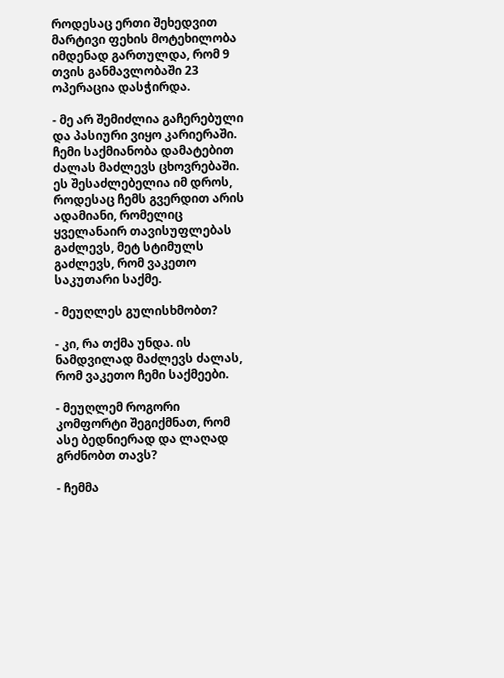როდესაც ერთი შეხედვით მარტივი ფეხის მოტეხილობა იმდენად გართულდა, რომ 9 თვის განმავლობაში 23 ოპერაცია დასჭირდა.

- მე არ შემიძლია გაჩერებული და პასიური ვიყო კარიერაში. ჩემი საქმიანობა დამატებით ძალას მაძლევს ცხოვრებაში. ეს შესაძლებელია იმ დროს, როდესაც ჩემს გვერდით არის ადამიანი, რომელიც ყველანაირ თავისუფლებას გაძლევს, მეტ სტიმულს გაძლევს, რომ ვაკეთო საკუთარი საქმე.

- მეუღლეს გულისხმობთ?

- კი, რა თქმა უნდა. ის ნამდვილად მაძლევს ძალას, რომ ვაკეთო ჩემი საქმეები.

- მეუღლემ როგორი კომფორტი შეგიქმნათ, რომ ასე ბედნიერად და ლაღად გრძნობთ თავს?

- ჩემმა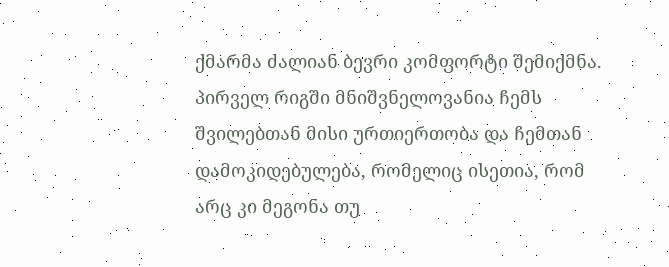ქმარმა ძალიან ბევრი კომფორტი შემიქმნა. პირველ რიგში მნიშვნელოვანია ჩემს შვილებთან მისი ურთიერთობა და ჩემთან დამოკიდებულება, რომელიც ისეთია, რომ არც კი მეგონა თუ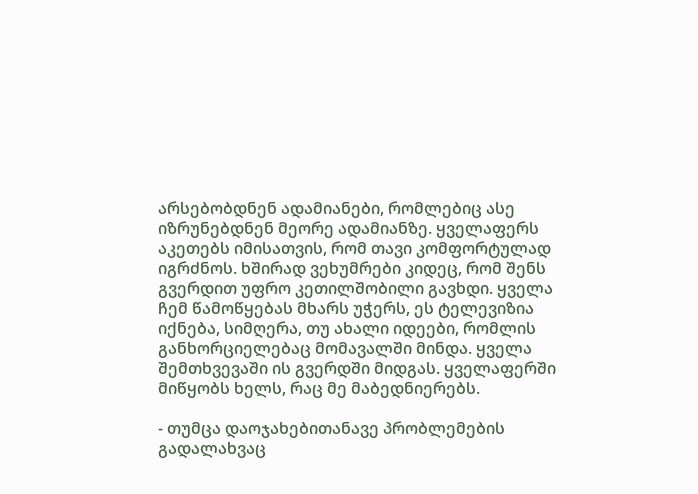არსებობდნენ ადამიანები, რომლებიც ასე იზრუნებდნენ მეორე ადამიანზე. ყველაფერს აკეთებს იმისათვის, რომ თავი კომფორტულად იგრძნოს. ხშირად ვეხუმრები კიდეც, რომ შენს გვერდით უფრო კეთილშობილი გავხდი. ყველა ჩემ წამოწყებას მხარს უჭერს, ეს ტელევიზია იქნება, სიმღერა, თუ ახალი იდეები, რომლის განხორციელებაც მომავალში მინდა. ყველა შემთხვევაში ის გვერდში მიდგას. ყველაფერში მიწყობს ხელს, რაც მე მაბედნიერებს.

- თუმცა დაოჯახებითანავე პრობლემების გადალახვაც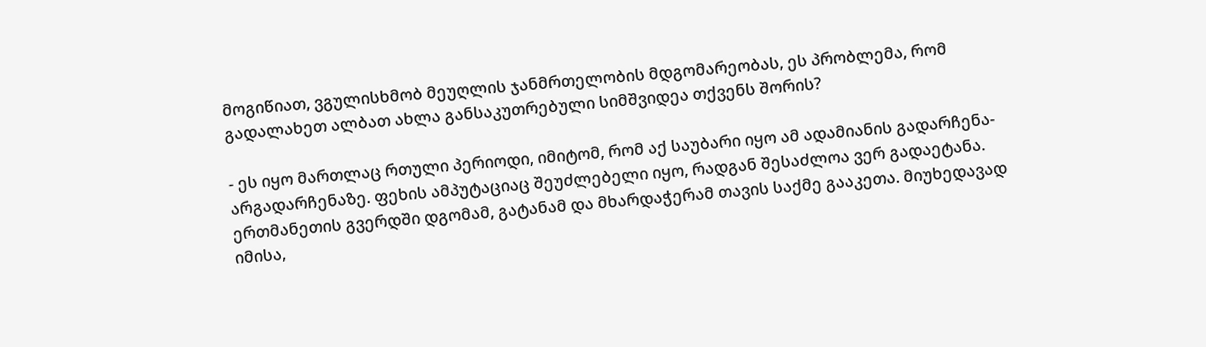მოგიწიათ, ვგულისხმობ მეუღლის ჯანმრთელობის მდგომარეობას, ეს პრობლემა, რომ გადალახეთ ალბათ ახლა განსაკუთრებული სიმშვიდეა თქვენს შორის?

- ეს იყო მართლაც რთული პერიოდი, იმიტომ, რომ აქ საუბარი იყო ამ ადამიანის გადარჩენა-არგადარჩენაზე. ფეხის ამპუტაციაც შეუძლებელი იყო, რადგან შესაძლოა ვერ გადაეტანა. ერთმანეთის გვერდში დგომამ, გატანამ და მხარდაჭერამ თავის საქმე გააკეთა. მიუხედავად იმისა,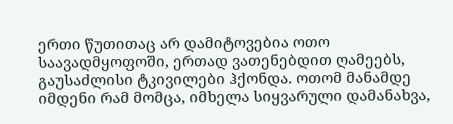ერთი წუთითაც არ დამიტოვებია ოთო საავადმყოფოში, ერთად ვათენებდით ღამეებს, გაუსაძლისი ტკივილები ჰქონდა. ოთომ მანამდე იმდენი რამ მომცა, იმხელა სიყვარული დამანახვა,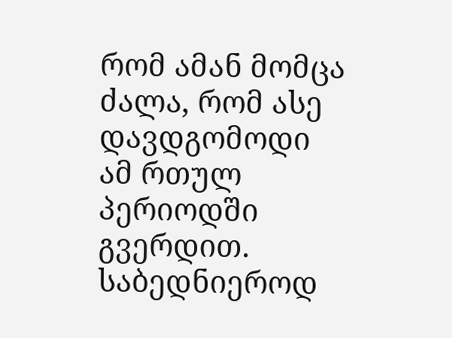რომ ამან მომცა ძალა, რომ ასე დავდგომოდი ამ რთულ პერიოდში გვერდით. საბედნიეროდ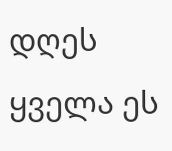დღეს ყველა ეს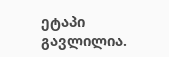ეტაპი გავლილია.